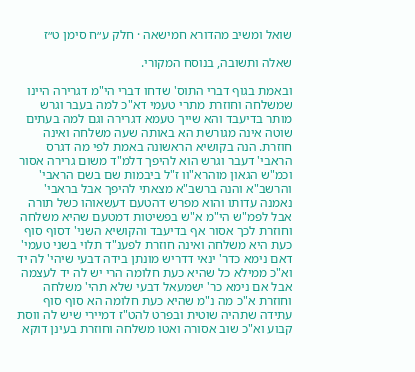שואל ומשיב מהדורא חמישאה · חלק ע״ח סימן ט״ז

שאלה ותשובה, בנוסח המקורי.

ובאמת בגוף דברי התוס' שדחו דברי הי"מ דגרירה היינו שמשלחה וחוזרת מתרי טעמי דא"כ למה בעבר וגרש מותר בדיעבד והא שייך טעמא דגרירה וגם למה בעתים שוטה אינה מגורשת הא באותה שעה משלחה ואינה חוזרת. הנה בקושיא הראשונה באמת לפי מה דגרס הראבי' דעבר וגרש הוא להיפך דלמ"ד משום גרירה אסור וכמ"ש הגאון מוהרא"וו ז"ל ביבמות שם בשם הראבי' והרשב"א והנה ברשב"א מצאתי להיפך אבל בראבי' נאמנה עדותו והוא מפרש דהטעם דעשאוהו כשל תורה אבל לפמ"ש הי"מ א"ש בפשיטות דמטעם שהיא משלחה וחוזרת לכך אסור אף בדיעבד והקושיא השני' דסוף סוף כעת היא משלחה ואינה חוזרת לפענ"ד תלוי בשני טעמי' דאם נימא כדר' ינאי דדריש מונתן בידה דבעי שיהי' לה יד וא"כ ממילא כל שהיא כעת חלומה הרי יש לה יד לעצמה אבל אם נימא כר' ישמעאל דבעי שלא תהי' משלחה וחוזרת א"כ מה נ"מ שהיא כעת חלומה הא סוף סוף עתידה שתהיה שוטית ובפרט להט"ז דמיירי שיש לה ווסת קבוע וא"כ שוב אסורה ואטו משלחה וחוזרת בעינן דוקא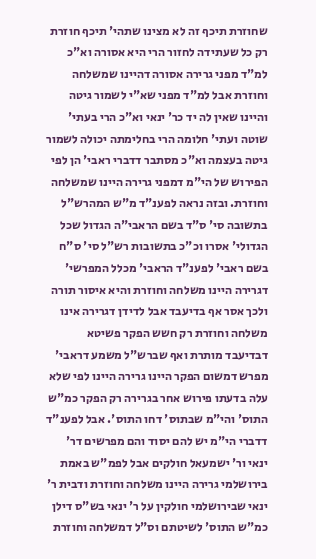שחוזרת תיכף זה לא מצינו שתהי' תיכף חוזרת רק כל שעתידה לחזור הרי היא אסורה וא"כ למ"ד מפני גרירה אסורה דהיינו שמשלחה וחוזרת אבל למ"ד מפני שא"י לשמור גיטה והיינו שאין לה יד כר' ינאי וא"כ הרי בעתי' שוטה ועתי' חלומה הרי בחלימתה יכולה לשמור גיטה בעצמה וא"כ מסתבר דדברי ראבי' הן לפי הפירוש של הי"מ דמפני גרירה היינו שמשלחה וחוזרת. ובזה נראה לפענ"ד מ"ש המהרש"ל בתשובה סי' ס"ד בשם הראבי"ה הגדול שכל הגדולי' אסרו וכ"כ בתשובות רש"ל סי' ס"ח בשם ראבי' לפענ"ד הראבי' מכלל המפרשי' דגרירה היינו משלחה וחוזרת והיא איסור תורה ולכך אסר אף בדיעבד אבל לדידן דגרירה אינו משלחה וחוזרת רק חשש הפקר פשיטא דבדיעבד מותרת ואף שברש"ל משמע דראבי' מפרש דמשום הפקר היינו גרירה היינו לפי שלא עלה בדעתו פירוש אחר בגרירה רק הפקר כמ"ש התוס' והי"מ שבתוס' דחו התוס'. אבל לפענ"ד דדברי הי"מ יש להם יסוד והם מפרשים דר' ינאי ור' ישמעאל חולקים אבל לפמ"ש באמת בירושלמי גרירה היינו משלחה וחוזרת ודבית ר' ינאי שבירושלמי חולקין על ר' ינאי בש"ס דילן כמ"ש התוס' לשיטתם וס"ל דמשלחה וחוזרת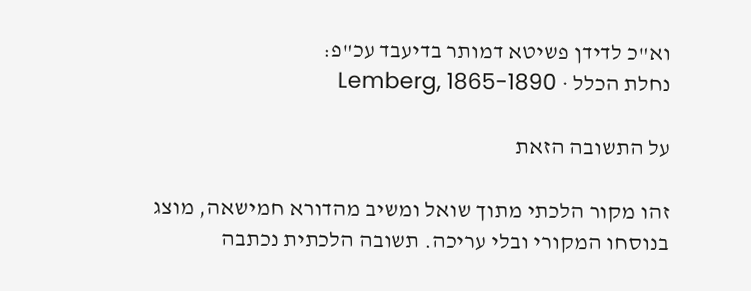וא"כ לדידן פשיטא דמותר בדיעבד עכ"פ:
נחלת הכלל · Lemberg, 1865-1890

על התשובה הזאת

זהו מקור הלכתי מתוך שואל ומשיב מהדורא חמישאה, מוצג בנוסחו המקורי ובלי עריכה. תשובה הלכתית נכתבה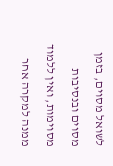לשואל מסוים, בזמן מסוים ובנסיבות מסוימות, ואין ללמוד ממנה למקרה אחר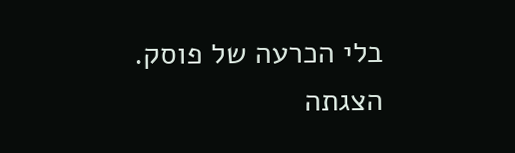בלי הכרעה של פוסק. הצגתה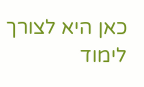כאן היא לצורך לימוד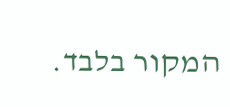המקור בלבד.